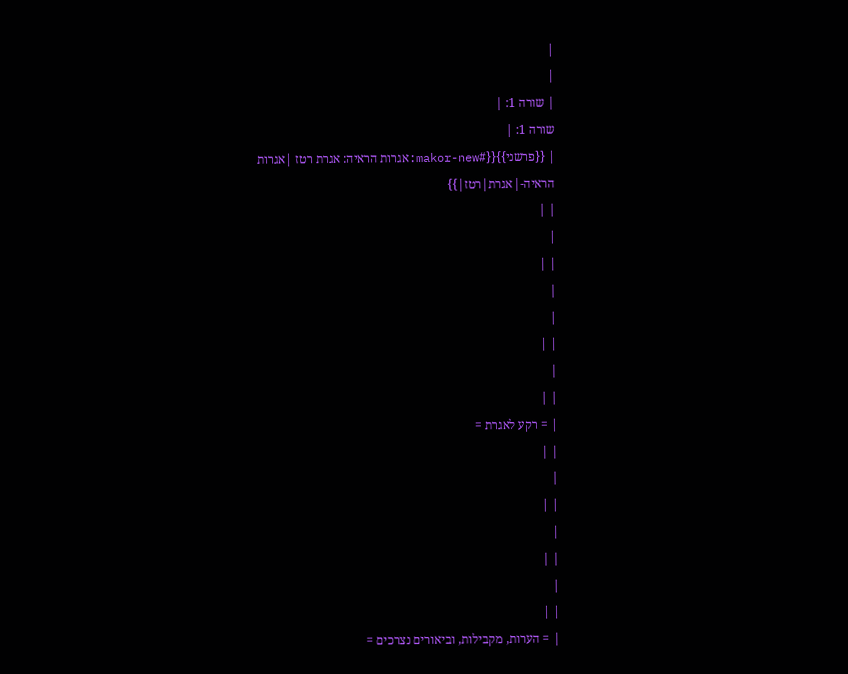|
|
| שורה 1: |
שורה 1: |
| {{פרשני}}{{#makor-new:אגרות הראיה: אגרת רטז |אגרות הראיה-|אגרת|רטז|}}
| |
|
| |
|
|
| |
|
| |
| = רקע לאגרת =
| |
|
| |
|
| |
|
| |
| = הערות, מקבילות, וביאורים נצרכים =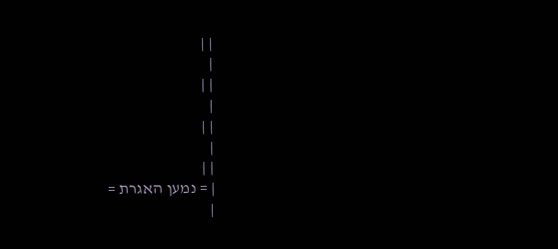| |
|
| |
|
| |
|
| |
| = נמען האגרת =
|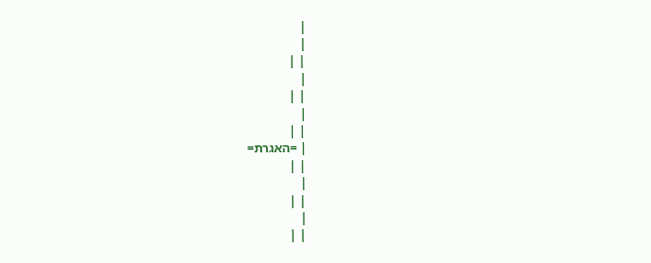|
|
| |
|
| |
|
| |
| =האגרת=
| |
|
| |
|
| |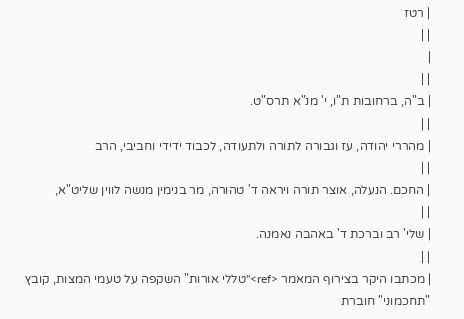| רטז
| |
|
| |
| ב"ה, ברחובות ת"ו, י' מנ"א תרס"ט.
| |
| מהררי יהודה, עז וגבורה לתורה ולתעודה, לכבוד ידידי וחביבי, הרב
| |
| החכם. הנעלה, אוצר תורה ויראה ד' טהורה, מר בנימין מנשה לווין שליט"א,
| |
| שלי' רב וברכת ד' באהבה נאמנה.
| |
| מכתבו היקר בצירוף המאמר <ref>"טללי אורות" השקפה על טעמי המצות, קובץ "תחכמוני" חוברת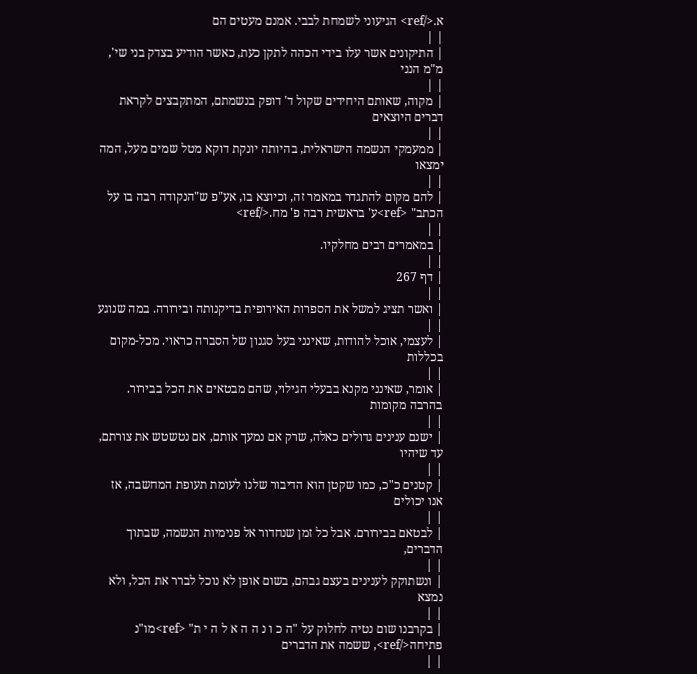א.</ref> הגיעוני לשמחת לבבי. אמנם מעטים הם
| |
| התיקונים אשר עלו בידי הכהה לתקן כעת, כאשר הודיע בצדק בני שי', מ"מ הנני
| |
| מקוה, שאותם היחידים שקול ד' דופק בנשמתם, המתקבצים לקראת דברים היוצאים
| |
| ממעמקי הנשמה הישראלית, בהיותה יונקת דוקא מטל שמים מעל, המה ימצאו
| |
| להם מקום להתגדר במאמר זה, וכיוצא בו, אע"פ ש"הנקודה רבה בו על הכתב" <ref>ע' בראשית רבה פ' מח.</ref>
| |
| במאמרים רבים מחלקיו.
| |
| דף 267
| |
| ואשר תציג למשל את הספרות האירופית בדיקנותה ובירורה. במה שנוגע
| |
| לעצמי, אוכל להודות, שאינני בעל סגנון של הסברה כראוי. מכל-מקום בכללות
| |
| אומר, שאינני מקנא בבעלי הגילוי, שהם מבטאים את הכל בבירור. בהרבה מקומות
| |
| ישנם ענינים גדולים כאלה, שרק אם נמעך אותם, אם נטשטש את צורתם, עד שיהיו
| |
| קטנים כ"כ, כמו שקטן הוא הדיבור שלנו לעומת תעופת המחשבה, אז אנו יכולים
| |
| לבטאם בבירורם. אבל כל זמן שנחדור אל פנימיות הנשמה, שבתוך הדברים,
| |
| ונשתוקק לענינים בעצם גבהם, בשום אופן לא נוכל לברר את הכל, ולא נמצא
| |
| בקרבנו שום נטיה לחלוק על "ה כ ו נ ה ה א ל ה י ת" <ref>מו"נ פתיחה</ref>, ששמה את הדברים
| |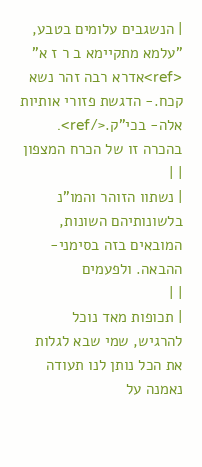| הנשגבים עלומים בטבע, "עלמא מתקיימא ב ר ז א" <ref>אדרא רבה זהר נשא קכח.- הדגשת פזורי אותיות אלה- בכי"ק.</ref>. בהכרה זו של הכרח המצפון
| |
| נשתוו הזוהר והמו"נ בלשונותיהם השונות, המובאים בזה בסימני-ההבאה. ולפעמים
| |
| תכופות מאד נוכל להרגיש, שמי שבא לגלות את הכל נותן לנו תעודה נאמנה על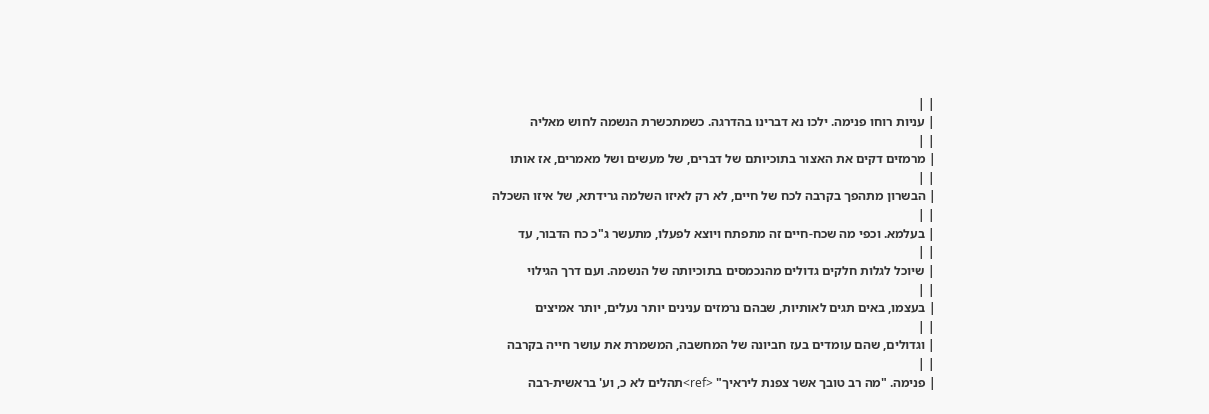| |
| עניות רוחו פנימה. ילכו נא דברינו בהדרגה. כשמתכשרת הנשמה לחוש מאליה
| |
| מרמזים דקים את האצור בתוכיותם של דברים, של מעשים ושל מאמרים, אז אותו
| |
| הבשרון מתהפך בקרבה לכח של חיים, לא רק לאיזו השלמה גרידתא, של איזו השכלה
| |
| בעלמא. וכפי מה שכח-חיים זה מתפתח ויוצא לפעלו, מתעשר ג"כ כח הדבור, עד
| |
| שיוכל לגלות חלקים גדולים מהנכמסים בתוכיותה של הנשמה. ועם דרך הגילוי
| |
| בעצמו, באים תגים לאותיות, שבהם נרמזים ענינים יותר נעלים, יותר אמיצים
| |
| וגדולים, שהם עומדים בעז חביונה של המחשבה, המשמרת את עושר חייה בקרבה
| |
| פנימה. "מה רב טובך אשר צפנת ליראיך" <ref>תהלים לא כ, וע' בראשית-רבה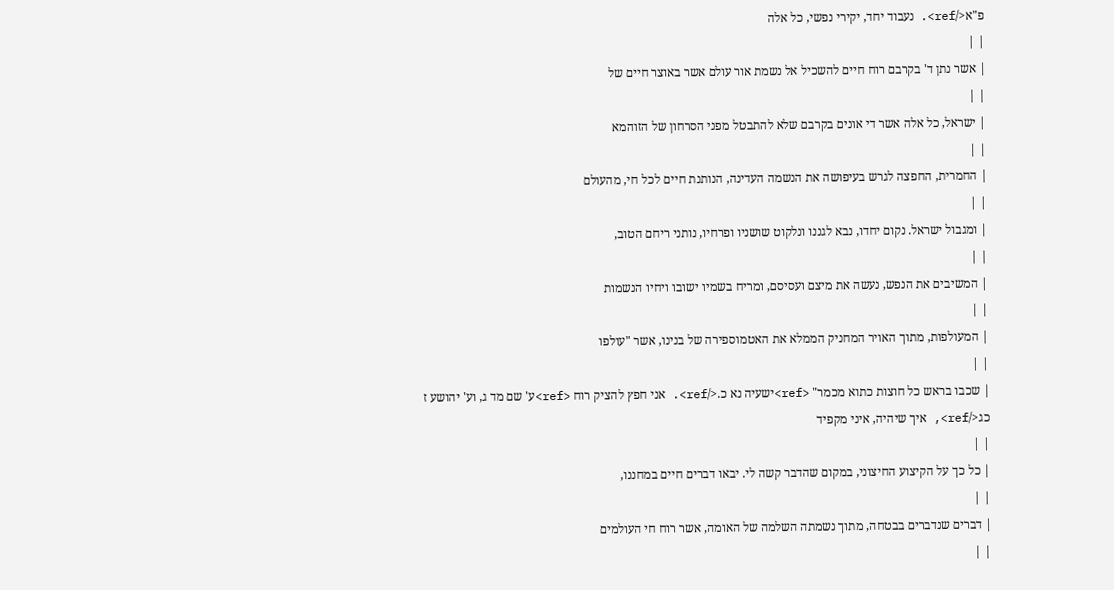פ"א</ref>. נעבוד יחד, יקירי נפשי, כל אלה
| |
| אשר נתן ד' בקרבם רוח חיים להשכיל אל נשמת אור עולם אשר באוצר חיים של
| |
| ישראל, כל אלה אשר די אונים בקרבם שלא להתבטל מפני הסרחון של הזוהמא
| |
| החמרית, החפצה לגרש בעיפושה את הנשמה העדינה, הנותנת חיים לכל חי, מהעולם
| |
| ומגבול ישראל. נקום יחדו, נבא לגננו ונלקוט שושניו ופרחיו, נותני ריחם הטוב,
| |
| המשיבים את הנפש, נעשה את מיצם ועסיסם, ומריח בשמיו ישובו ויחיו הנשמות
| |
| המעולפות, מתוך האויר המחניק הממלא את האטמוספירה של בנינו, אשר "עולפו
| |
| שכבו בראש כל חוצות כתוא מכמר" <ref>ישעיה נא כ.</ref>. אני חפץ להציק רוח <ref>ע' שם מד ג, וע' יהושע ז כג</ref>, איך שיהיה, איני מקפיד
| |
| כל כך על הקיצוע החיצוני, במקום שהדבר קשה לי. יבאו דברים חיים במחננו,
| |
| דברים שנדברים בבטחה, מתוך נשמתה השלמה של האומה, אשר רוח חי העולמים
| |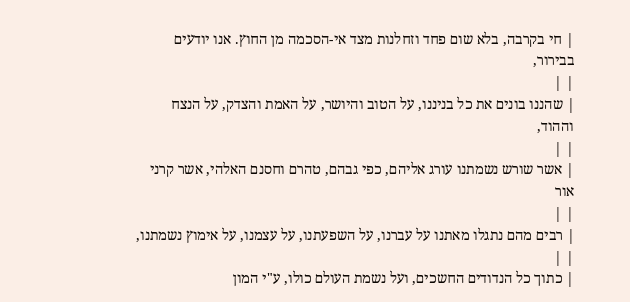| חי בקרבה, בלא שום פחד וזחלנות מצד אי-הסכמה מן החוץ. אנו יודעים בבירור,
| |
| שהננו בונים את כל בניננו, על הטוב והיושר, על האמת והצדק, על הנצח וההוד,
| |
| אשר שורש נשמתנו עורג אליהם, כפי גבהם, טהרם וחסנם האלהי, אשר קרני אור
| |
| רבים מהם נתגלו מאתנו על עברנו, על השפעתנו, על עצמנו, על אימוץ נשמתנו,
| |
| כתוך כל הנדודים החשכים, ועל נשמת העולם כולו, ע"י המון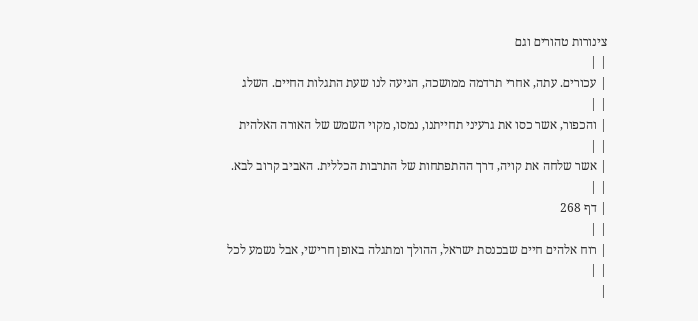צינורות טהורים וגם
| |
| עכורים. עתה, אחרי תרדמה ממושכה, הגיעה לנו שעת התגלות החיים. השלג
| |
| והכפור, אשר כסו את גרעיני תחייתנו, נמסו, מקוי השמש של האורה האלהית
| |
| אשר שלחה את קויה, דרך ההתפתחות של התרבות הכללית. האביב קרוב לבא.
| |
| דף 268
| |
| רוח אלהים חיים שבכנסת ישראל, ההולך ומתגלה באופן חרישי, אבל נשמע לכל
| |
|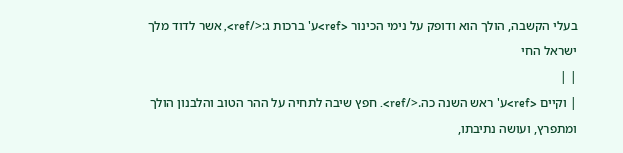בעלי הקשבה, הולך הוא ודופק על נימי הכינור <ref>ע' ברכות ג:</ref>, אשר לדוד מלך ישראל החי
| |
| וקיים <ref>ע' ראש השנה כה.</ref>. חפץ שיבה לתחיה על ההר הטוב והלבנון הולך ומתפרץ, ועושה נתיבתו,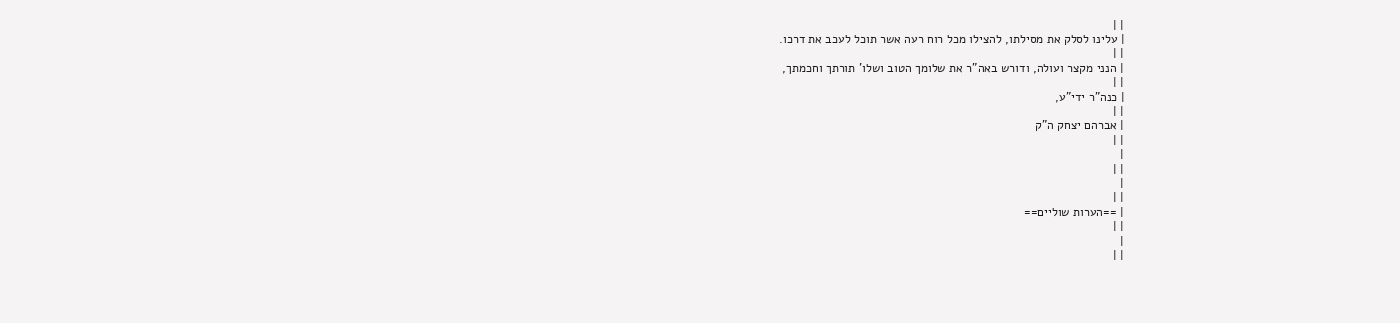| |
| עלינו לסלק את מסילתו, להצילו מכל רוח רעה אשר תוכל לעכב את דרכו.
| |
| הנני מקצר ועולה, ודורש באה"ר את שלומך הטוב ושלו' תורתך וחכמתך,
| |
| כנה"ר ידי"ע,
| |
| אברהם יצחק ה"ק
| |
|
| |
|
| |
| ==הערות שוליים==
| |
|
| |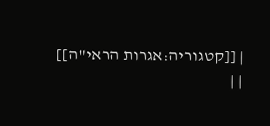| [[קטגוריה:אגרות הראי"ה]]
| |